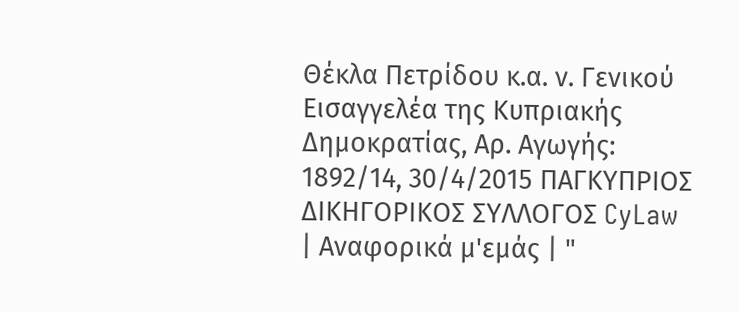Θέκλα Πετρίδου κ.α. ν. Γενικού Εισαγγελέα της Κυπριακής Δημοκρατίας, Αρ. Αγωγής: 1892/14, 30/4/2015 ΠΑΓΚΥΠΡΙΟΣ ΔΙΚΗΓΟΡΙΚΟΣ ΣΥΛΛΟΓΟΣ CyLaw | Αναφορικά μ'εμάς | "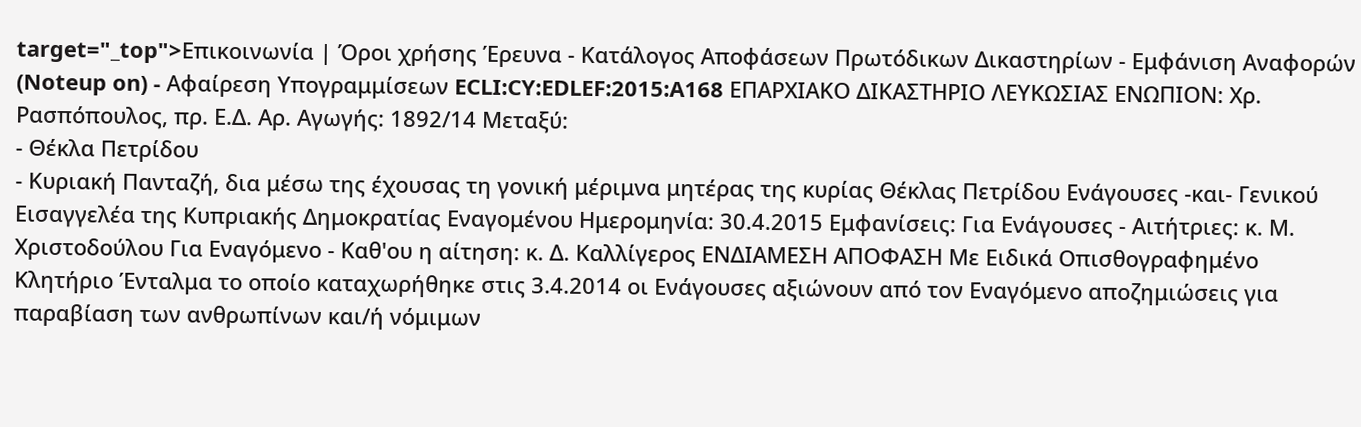target="_top">Επικοινωνία | Όροι χρήσης Έρευνα - Κατάλογος Αποφάσεων Πρωτόδικων Δικαστηρίων - Εμφάνιση Αναφορών (Noteup on) - Αφαίρεση Υπογραμμίσεων ECLI:CY:EDLEF:2015:A168 ΕΠΑΡΧΙΑΚΟ ΔΙΚΑΣΤΗΡΙΟ ΛΕΥΚΩΣΙΑΣ ΕΝΩΠΙΟΝ: Χρ. Ρασπόπουλος, πρ. Ε.Δ. Αρ. Αγωγής: 1892/14 Μεταξύ:
- Θέκλα Πετρίδου
- Κυριακή Πανταζή, δια μέσω της έχουσας τη γονική μέριμνα μητέρας της κυρίας Θέκλας Πετρίδου Ενάγουσες -και- Γενικού Εισαγγελέα της Κυπριακής Δημοκρατίας Εναγομένου Ημερομηνία: 30.4.2015 Εμφανίσεις: Για Ενάγουσες - Αιτήτριες: κ. Μ. Χριστοδούλου Για Εναγόμενο - Καθ'ου η αίτηση: κ. Δ. Καλλίγερος ΕΝΔΙΑΜΕΣΗ ΑΠΟΦΑΣΗ Με Ειδικά Οπισθογραφημένο Κλητήριο Ένταλμα το οποίο καταχωρήθηκε στις 3.4.2014 οι Ενάγουσες αξιώνουν από τον Εναγόμενο αποζημιώσεις για παραβίαση των ανθρωπίνων και/ή νόμιμων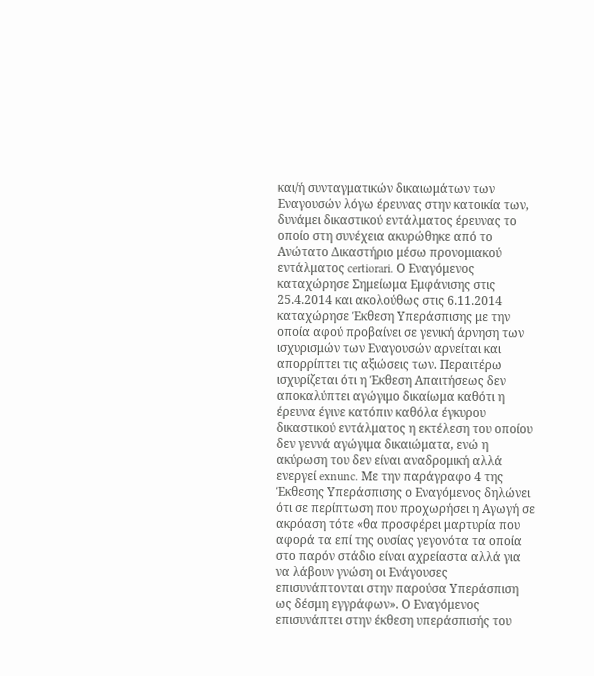και/ή συνταγματικών δικαιωμάτων των Εναγουσών λόγω έρευνας στην κατοικία των, δυνάμει δικαστικού εντάλματος έρευνας το οποίο στη συνέχεια ακυρώθηκε από το Ανώτατο Δικαστήριο μέσω προνομιακού εντάλματος certiorari. Ο Εναγόμενος καταχώρησε Σημείωμα Εμφάνισης στις 25.4.2014 και ακολούθως στις 6.11.2014 καταχώρησε Έκθεση Υπεράσπισης με την οποία αφού προβαίνει σε γενική άρνηση των ισχυρισμών των Εναγουσών αρνείται και απορρίπτει τις αξιώσεις των. Περαιτέρω ισχυρίζεται ότι η Έκθεση Απαιτήσεως δεν αποκαλύπτει αγώγιμο δικαίωμα καθότι η έρευνα έγινε κατόπιν καθόλα έγκυρου δικαστικού εντάλματος η εκτέλεση του οποίου δεν γεννά αγώγιμα δικαιώματα, ενώ η ακύρωση του δεν είναι αναδρομική αλλά ενεργεί exnunc. Με την παράγραφο 4 της Έκθεσης Υπεράσπισης ο Εναγόμενος δηλώνει ότι σε περίπτωση που προχωρήσει η Αγωγή σε ακρόαση τότε «θα προσφέρει μαρτυρία που αφορά τα επί της ουσίας γεγονότα τα οποία στο παρόν στάδιο είναι αχρείαστα αλλά για να λάβουν γνώση οι Ενάγουσες επισυνάπτονται στην παρούσα Υπεράσπιση ως δέσμη εγγράφων». Ο Εναγόμενος επισυνάπτει στην έκθεση υπεράσπισής του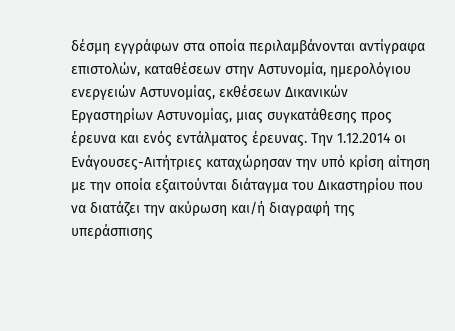δέσμη εγγράφων στα οποία περιλαμβάνονται αντίγραφα επιστολών, καταθέσεων στην Αστυνομία, ημερολόγιου ενεργειών Αστυνομίας, εκθέσεων Δικανικών Εργαστηρίων Αστυνομίας, μιας συγκατάθεσης προς έρευνα και ενός εντάλματος έρευνας. Την 1.12.2014 οι Ενάγουσες-Αιτήτριες καταχώρησαν την υπό κρίση αίτηση με την οποία εξαιτούνται διάταγμα του Δικαστηρίου που να διατάζει την ακύρωση και/ή διαγραφή της υπεράσπισης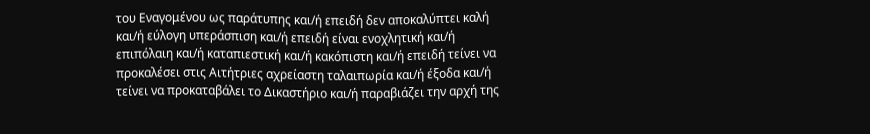του Εναγομένου ως παράτυπης και/ή επειδή δεν αποκαλύπτει καλή και/ή εύλογη υπεράσπιση και/ή επειδή είναι ενοχλητική και/ή επιπόλαιη και/ή καταπιεστική και/ή κακόπιστη και/ή επειδή τείνει να προκαλέσει στις Αιτήτριες αχρείαστη ταλαιπωρία και/ή έξοδα και/ή τείνει να προκαταβάλει το Δικαστήριο και/ή παραβιάζει την αρχή της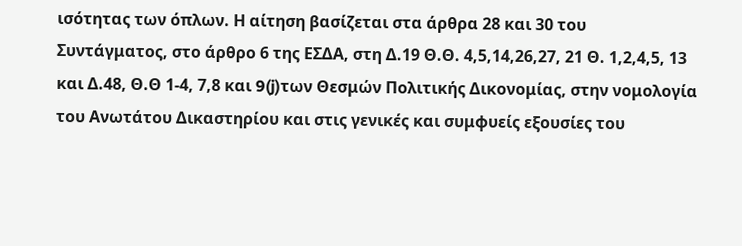ισότητας των όπλων. Η αίτηση βασίζεται στα άρθρα 28 και 30 του Συντάγματος, στο άρθρο 6 της ΕΣΔΑ, στη Δ.19 Θ.Θ. 4,5,14,26,27, 21 Θ. 1,2,4,5, 13 και Δ.48, Θ.Θ 1-4, 7,8 και 9(j)των Θεσμών Πολιτικής Δικονομίας, στην νομολογία του Ανωτάτου Δικαστηρίου και στις γενικές και συμφυείς εξουσίες του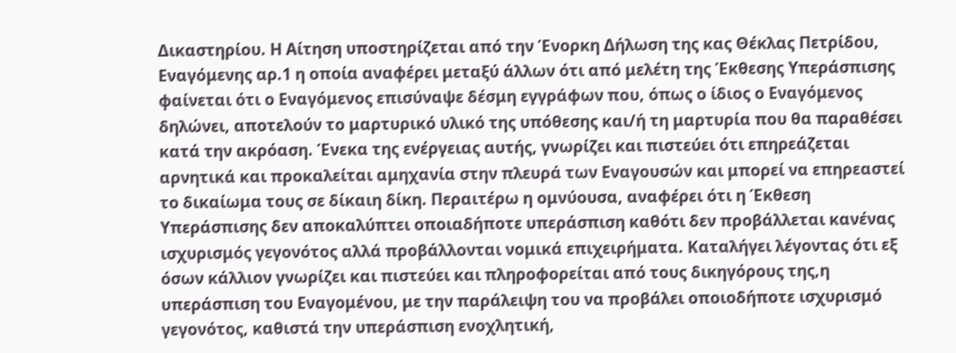Δικαστηρίου. Η Αίτηση υποστηρίζεται από την Ένορκη Δήλωση της κας Θέκλας Πετρίδου, Εναγόμενης αρ.1 η οποία αναφέρει μεταξύ άλλων ότι από μελέτη της Έκθεσης Υπεράσπισης φαίνεται ότι ο Εναγόμενος επισύναψε δέσμη εγγράφων που, όπως ο ίδιος ο Εναγόμενος δηλώνει, αποτελούν το μαρτυρικό υλικό της υπόθεσης και/ή τη μαρτυρία που θα παραθέσει κατά την ακρόαση. Ένεκα της ενέργειας αυτής, γνωρίζει και πιστεύει ότι επηρεάζεται αρνητικά και προκαλείται αμηχανία στην πλευρά των Εναγουσών και μπορεί να επηρεαστεί το δικαίωμα τους σε δίκαιη δίκη. Περαιτέρω η ομνύουσα, αναφέρει ότι η Έκθεση Υπεράσπισης δεν αποκαλύπτει οποιαδήποτε υπεράσπιση καθότι δεν προβάλλεται κανένας ισχυρισμός γεγονότος αλλά προβάλλονται νομικά επιχειρήματα. Καταλήγει λέγοντας ότι εξ όσων κάλλιον γνωρίζει και πιστεύει και πληροφορείται από τους δικηγόρους της,η υπεράσπιση του Εναγομένου, με την παράλειψη του να προβάλει οποιοδήποτε ισχυρισμό γεγονότος, καθιστά την υπεράσπιση ενοχλητική,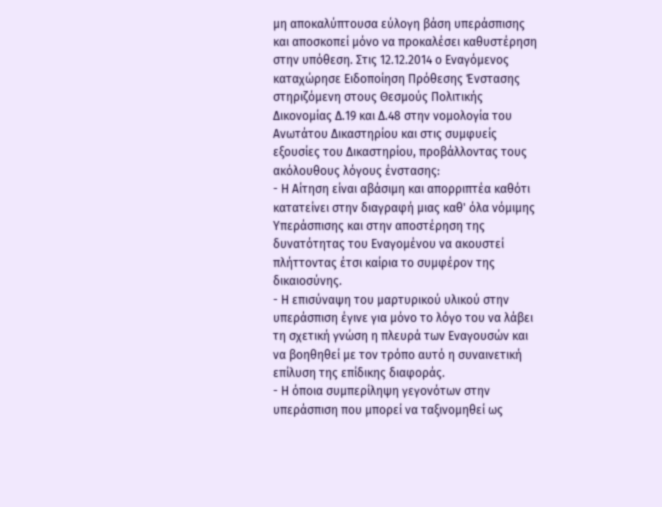μη αποκαλύπτουσα εύλογη βάση υπεράσπισης και αποσκοπεί μόνο να προκαλέσει καθυστέρηση στην υπόθεση. Στις 12.12.2014 ο Εναγόμενος καταχώρησε Ειδοποίηση Πρόθεσης Ένστασης στηριζόμενη στους Θεσμούς Πολιτικής Δικονομίας Δ.19 και Δ.48 στην νομολογία του Ανωτάτου Δικαστηρίου και στις συμφυείς εξουσίες του Δικαστηρίου, προβάλλοντας τους ακόλουθους λόγους ένστασης:
- Η Αίτηση είναι αβάσιμη και απορριπτέα καθότι κατατείνει στην διαγραφή μιας καθ' όλα νόμιμης Υπεράσπισης και στην αποστέρηση της δυνατότητας του Εναγομένου να ακουστεί πλήττοντας έτσι καίρια το συμφέρον της δικαιοσύνης.
- Η επισύναψη του μαρτυρικού υλικού στην υπεράσπιση έγινε για μόνο το λόγο του να λάβει τη σχετική γνώση η πλευρά των Εναγουσών και να βοηθηθεί με τον τρόπο αυτό η συναινετική επίλυση της επίδικης διαφοράς.
- Η όποια συμπερίληψη γεγονότων στην υπεράσπιση που μπορεί να ταξινομηθεί ως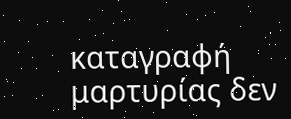καταγραφή μαρτυρίας δεν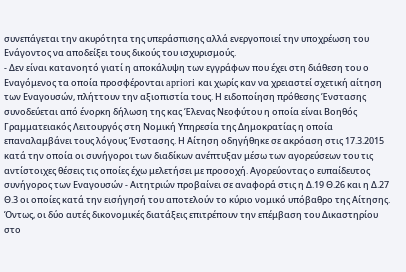συνεπάγεται την ακυρότητα της υπεράσπισης αλλά ενεργοποιεί την υποχρέωση του Ενάγοντος να αποδείξει τους δικούς του ισχυρισμούς.
- Δεν είναι κατανοητό γιατί η αποκάλυψη των εγγράφων που έχει στη διάθεση του ο Εναγόμενος τα οποία προσφέρονται apriori και χωρίς καν να χρειαστεί σχετική αίτηση των Εναγουσών, πλήττουν την αξιοπιστία τους. Η ειδοποίηση πρόθεσης Ένστασης συνοδεύεται από ένορκη δήλωση της κας Έλενας Νεοφύτου η οποία είναι Βοηθός Γραμματειακός Λειτουργός στη Νομική Υπηρεσία της Δημοκρατίας η οποία επαναλαμβάνει τους λόγους Ένστασης. Η Αίτηση οδηγήθηκε σε ακρόαση στις 17.3.2015 κατά την οποία οι συνήγοροι των διαδίκων ανέπτυξαν μέσω των αγορεύσεων του τις αντίστοιχες θέσεις τις οποίες έχω μελετήσει με προσοχή. Αγορεύοντας ο ευπαίδευτος συνήγορος των Εναγουσών - Αιτητριών προβαίνει σε αναφορά στις η Δ.19 Θ.26 και η Δ.27 Θ.3 οι οποίες κατά την εισήγησή του αποτελούν το κύριο νομικό υπόβαθρο της Αίτησης. Όντως, οι δύο αυτές δικονομικές διατάξεις επιτρέπουν την επέμβαση του Δικαστηρίου στο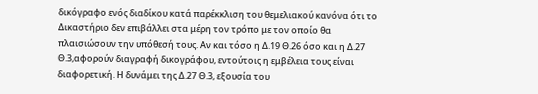δικόγραφο ενός διαδίκου κατά παρέκκλιση του θεμελιακού κανόνα ότι το Δικαστήριο δεν επιβάλλει στα μέρη τον τρόπο με τον οποίο θα πλαισιώσουν την υπόθεσή τους. Αν και τόσο η Δ.19 Θ.26 όσο και η Δ.27 Θ.3,αφορούν διαγραφή δικογράφου, εντούτοις η εμβέλεια τους είναι διαφορετική. Η δυνάμει της Δ.27 Θ.3, εξουσία του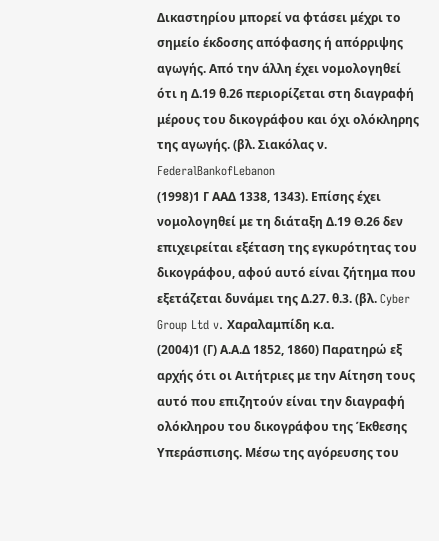Δικαστηρίου μπορεί να φτάσει μέχρι το σημείο έκδοσης απόφασης ή απόρριψης αγωγής. Από την άλλη έχει νομολογηθεί ότι η Δ.19 θ.26 περιορίζεται στη διαγραφή μέρους του δικογράφου και όχι ολόκληρης της αγωγής. (βλ. Σιακόλας ν. FederalBankofLebanon
(1998)1 Γ ΑΑΔ 1338, 1343). Επίσης έχει νομολογηθεί με τη διάταξη Δ.19 Θ.26 δεν επιχειρείται εξέταση της εγκυρότητας του δικογράφου, αφού αυτό είναι ζήτημα που εξετάζεται δυνάμει της Δ.27. θ.3. (βλ. Cyber Group Ltd v. Χαραλαμπίδη κ.α.
(2004)1 (Γ) Α.Α.Δ 1852, 1860) Παρατηρώ εξ αρχής ότι οι Αιτήτριες με την Αίτηση τους αυτό που επιζητούν είναι την διαγραφή ολόκληρου του δικογράφου της Έκθεσης Υπεράσπισης. Μέσω της αγόρευσης του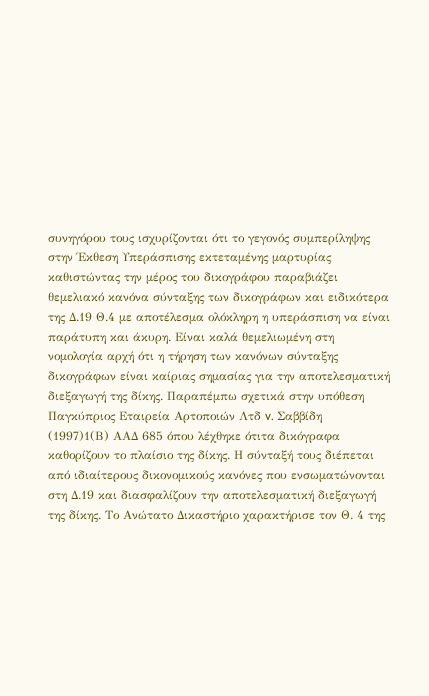συνηγόρου τους ισχυρίζονται ότι το γεγονός συμπερίληψης στην Έκθεση Υπεράσπισης εκτεταμένης μαρτυρίας καθιστώντας την μέρος του δικογράφου παραβιάζει θεμελιακό κανόνα σύνταξης των δικογράφων και ειδικότερα της Δ.19 Θ.4 με αποτέλεσμα ολόκληρη η υπεράσπιση να είναι παράτυπη και άκυρη. Είναι καλά θεμελιωμένη στη νομολογία αρχή ότι η τήρηση των κανόνων σύνταξης δικογράφων είναι καίριας σημασίας για την αποτελεσματική διεξαγωγή της δίκης. Παραπέμπω σχετικά στην υπόθεση Παγκύπριος Εταιρεία Αρτοποιών Λτδ v. Σαββίδη
(1997)1(Β) ΑΑΔ 685 όπου λέχθηκε ότιτα δικόγραφα καθορίζουν το πλαίσιο της δίκης. Η σύνταξή τους διέπεται από ιδιαίτερους δικονομικούς κανόνες που ενσωματώνονται στη Δ.19 και διασφαλίζουν την αποτελεσματική διεξαγωγή της δίκης. Το Ανώτατο Δικαστήριο χαρακτήρισε τον Θ. 4 της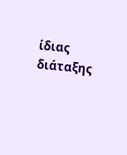ίδιας διάταξης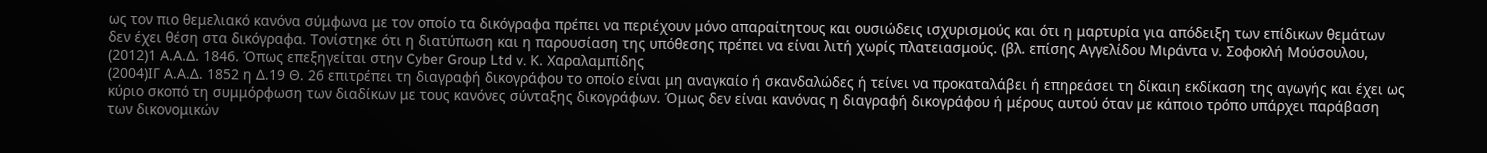ως τον πιο θεμελιακό κανόνα σύμφωνα με τον οποίο τα δικόγραφα πρέπει να περιέχουν μόνο απαραίτητους και ουσιώδεις ισχυρισμούς και ότι η μαρτυρία για απόδειξη των επίδικων θεμάτων δεν έχει θέση στα δικόγραφα. Τονίστηκε ότι η διατύπωση και η παρουσίαση της υπόθεσης πρέπει να είναι λιτή χωρίς πλατειασμούς. (βλ. επίσης Αγγελίδου Μιράντα ν. Σοφοκλή Μούσουλου,
(2012)1 Α.Α.Δ. 1846. Όπως επεξηγείται στην Cyber Group Ltd v. Κ. Χαραλαμπίδης
(2004)ΙΓ Α.Α.Δ. 1852 η Δ.19 Θ. 26 επιτρέπει τη διαγραφή δικογράφου το οποίο είναι μη αναγκαίο ή σκανδαλώδες ή τείνει να προκαταλάβει ή επηρεάσει τη δίκαιη εκδίκαση της αγωγής και έχει ως κύριο σκοπό τη συμμόρφωση των διαδίκων με τους κανόνες σύνταξης δικογράφων. Όμως δεν είναι κανόνας η διαγραφή δικογράφου ή μέρους αυτού όταν με κάποιο τρόπο υπάρχει παράβαση των δικονομικών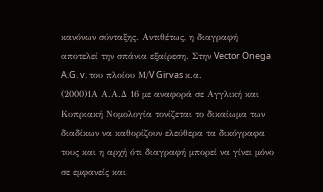κανόνων σύνταξης. Αντιθέτως, η διαγραφή αποτελεί την σπάνια εξαίρεση. Στην Vector Onega A.G. v. του πλοίου Μ/V Girvas κ.α.
(2000)1Α Α.Α.Δ 16 με αναφορά σε Αγγλική και Κυπριακή Νομολογία τονίζεται το δικαίωμα των διαδίκων να καθορίζουν ελεύθερα τα δικόγραφα τους και η αρχή ότι διαγραφή μπορεί να γίνει μόνο σε εμφανείς και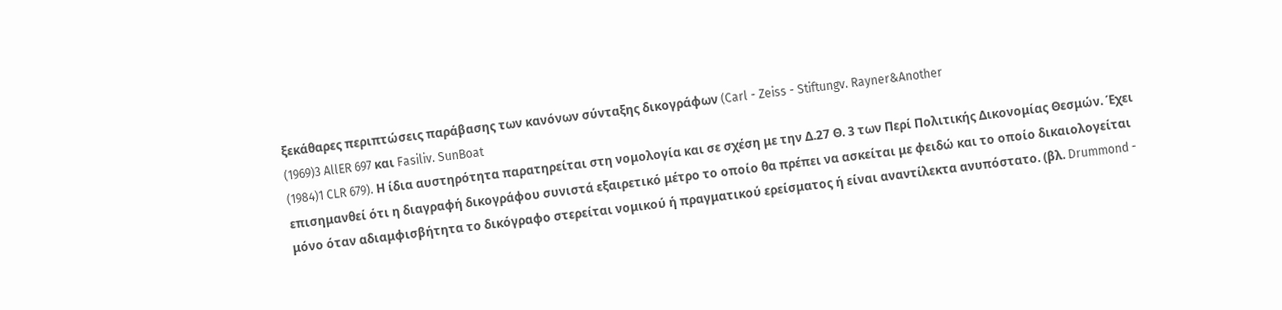ξεκάθαρες περιπτώσεις παράβασης των κανόνων σύνταξης δικογράφων (Carl - Zeiss - Stiftungv. Rayner&Another
(1969)3 AllER 697 και Fasiliv. SunBoat
(1984)1 CLR 679). Η ίδια αυστηρότητα παρατηρείται στη νομολογία και σε σχέση με την Δ.27 Θ. 3 των Περί Πολιτικής Δικονομίας Θεσμών. Έχει επισημανθεί ότι η διαγραφή δικογράφου συνιστά εξαιρετικό μέτρο το οποίο θα πρέπει να ασκείται με φειδώ και το οποίο δικαιολογείται μόνο όταν αδιαμφισβήτητα το δικόγραφο στερείται νομικού ή πραγματικού ερείσματος ή είναι αναντίλεκτα ανυπόστατο. (βλ. Drummond -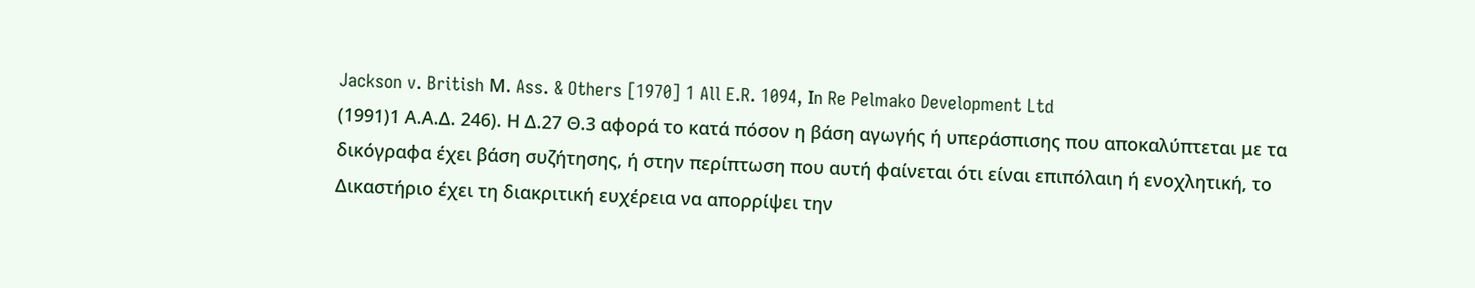Jackson v. British Μ. Ass. & Others [1970] 1 All E.R. 1094, Ιn Re Pelmako Development Ltd
(1991)1 Α.Α.Δ. 246). Η Δ.27 Θ.3 αφορά το κατά πόσον η βάση αγωγής ή υπεράσπισης που αποκαλύπτεται με τα δικόγραφα έχει βάση συζήτησης, ή στην περίπτωση που αυτή φαίνεται ότι είναι επιπόλαιη ή ενοχλητική, το Δικαστήριο έχει τη διακριτική ευχέρεια να απορρίψει την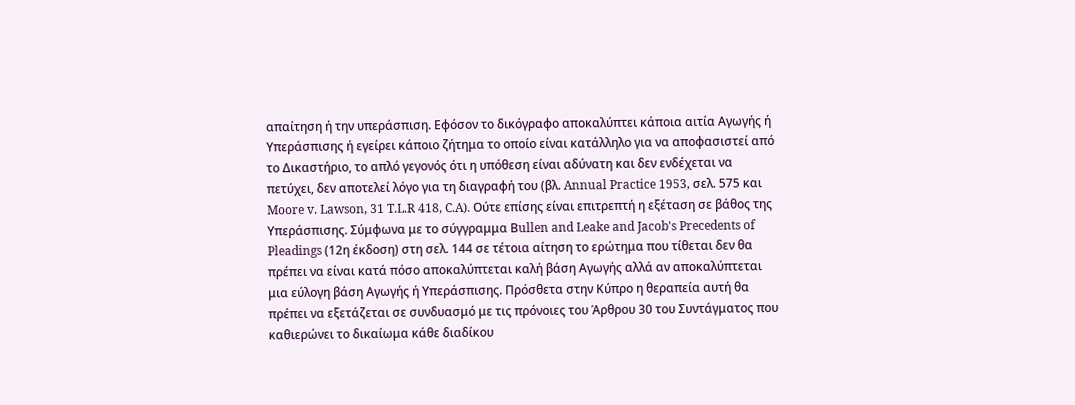απαίτηση ή την υπεράσπιση. Εφόσον το δικόγραφο αποκαλύπτει κάποια αιτία Αγωγής ή Υπεράσπισης ή εγείρει κάποιο ζήτημα το οποίο είναι κατάλληλο για να αποφασιστεί από το Δικαστήριο, το απλό γεγονός ότι η υπόθεση είναι αδύνατη και δεν ενδέχεται να πετύχει, δεν αποτελεί λόγο για τη διαγραφή του (βλ. Annual Practice 1953, σελ. 575 και Moore v. Lawson, 31 T.L.R 418, C.A). Ούτε επίσης είναι επιτρεπτή η εξέταση σε βάθος της Υπεράσπισης. Σύμφωνα με το σύγγραμμα Βullen and Leake and Jacob's Precedents of Pleadings (12η έκδοση) στη σελ. 144 σε τέτοια αίτηση το ερώτημα που τίθεται δεν θα πρέπει να είναι κατά πόσο αποκαλύπτεται καλή βάση Αγωγής αλλά αν αποκαλύπτεται μια εύλογη βάση Αγωγής ή Υπεράσπισης. Πρόσθετα στην Κύπρο η θεραπεία αυτή θα πρέπει να εξετάζεται σε συνδυασμό με τις πρόνοιες του Άρθρου 30 του Συντάγματος που καθιερώνει το δικαίωμα κάθε διαδίκου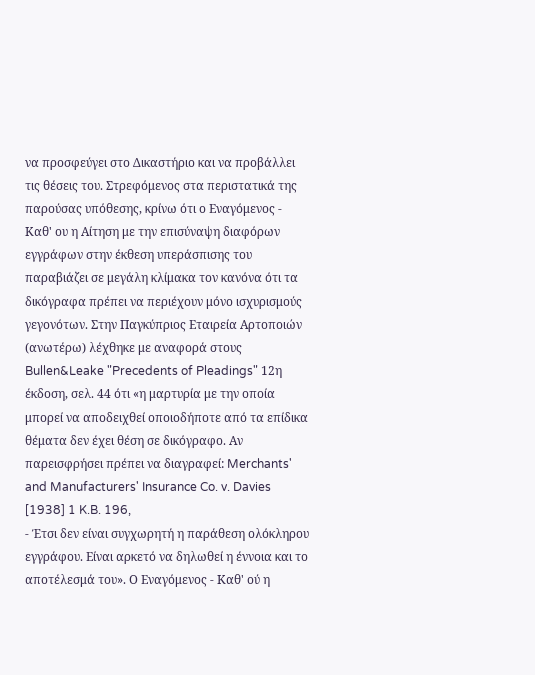να προσφεύγει στο Δικαστήριο και να προβάλλει τις θέσεις του. Στρεφόμενος στα περιστατικά της παρούσας υπόθεσης, κρίνω ότι ο Εναγόμενος - Καθ' ου η Αίτηση με την επισύναψη διαφόρων εγγράφων στην έκθεση υπεράσπισης του παραβιάζει σε μεγάλη κλίμακα τον κανόνα ότι τα δικόγραφα πρέπει να περιέχουν μόνο ισχυρισμούς γεγονότων. Στην Παγκύπριος Εταιρεία Αρτοποιών (ανωτέρω) λέχθηκε με αναφορά στους Bullen&Leake "Precedents of Pleadings" 12η έκδοση, σελ. 44 ότι «η μαρτυρία με την οποία μπορεί να αποδειχθεί οποιοδήποτε από τα επίδικα θέματα δεν έχει θέση σε δικόγραφο. Αν παρεισφρήσει πρέπει να διαγραφεί: Merchants' and Manufacturers' Insurance Co. v. Davies [1938] 1 K.B. 196,
- Έτσι δεν είναι συγχωρητή η παράθεση ολόκληρου εγγράφου. Είναι αρκετό να δηλωθεί η έννοια και το αποτέλεσμά του». Ο Εναγόμενος - Καθ' ού η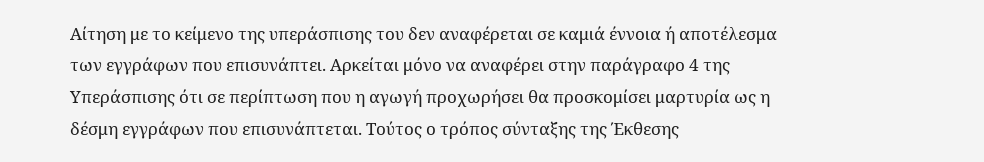Αίτηση με το κείμενο της υπεράσπισης του δεν αναφέρεται σε καμιά έννοια ή αποτέλεσμα των εγγράφων που επισυνάπτει. Αρκείται μόνο να αναφέρει στην παράγραφο 4 της Υπεράσπισης ότι σε περίπτωση που η αγωγή προχωρήσει θα προσκομίσει μαρτυρία ως η δέσμη εγγράφων που επισυνάπτεται. Τούτος ο τρόπος σύνταξης της Έκθεσης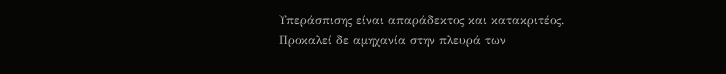Υπεράσπισης είναι απαράδεκτος και κατακριτέος. Προκαλεί δε αμηχανία στην πλευρά των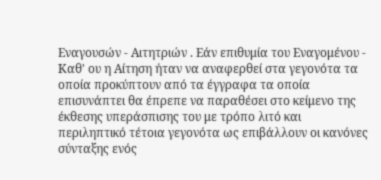Εναγουσών - Αιτητριών . Εάν επιθυμία του Εναγομένου - Καθ' ου η Αίτηση ήταν να αναφερθεί στα γεγονότα τα οποία προκύπτουν από τα έγγραφα τα οποία επισυνάπτει θα έπρεπε να παραθέσει στο κείμενο της έκθεσης υπεράσπισης του με τρόπο λιτό και περιληπτικό τέτοια γεγονότα ως επιβάλλουν οι κανόνες σύνταξης ενός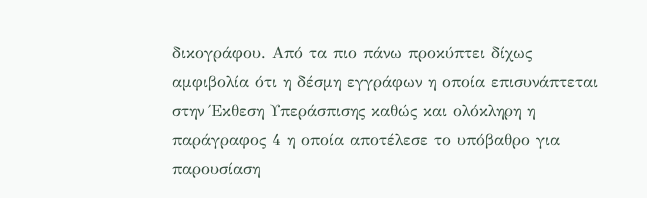δικογράφου. Από τα πιο πάνω προκύπτει δίχως αμφιβολία ότι η δέσμη εγγράφων η οποία επισυνάπτεται στην Έκθεση Υπεράσπισης καθώς και ολόκληρη η παράγραφος 4 η οποία αποτέλεσε το υπόβαθρο για παρουσίαση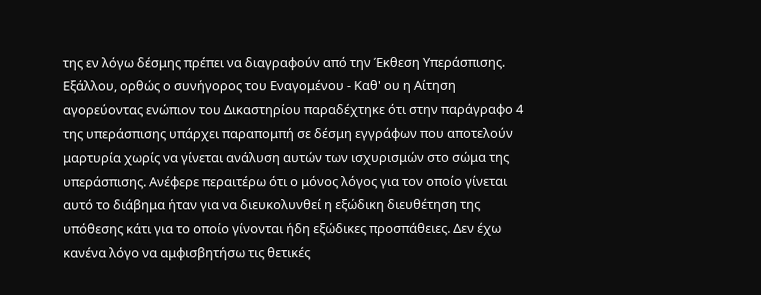της εν λόγω δέσμης πρέπει να διαγραφούν από την Έκθεση Υπεράσπισης. Εξάλλου, ορθώς ο συνήγορος του Εναγομένου - Καθ' ου η Αίτηση αγορεύοντας ενώπιον του Δικαστηρίου παραδέχτηκε ότι στην παράγραφο 4 της υπεράσπισης υπάρχει παραπομπή σε δέσμη εγγράφων που αποτελούν μαρτυρία χωρίς να γίνεται ανάλυση αυτών των ισχυρισμών στο σώμα της υπεράσπισης. Ανέφερε περαιτέρω ότι ο μόνος λόγος για τον οποίο γίνεται αυτό το διάβημα ήταν για να διευκολυνθεί η εξώδικη διευθέτηση της υπόθεσης κάτι για το οποίο γίνονται ήδη εξώδικες προσπάθειες. Δεν έχω κανένα λόγο να αμφισβητήσω τις θετικές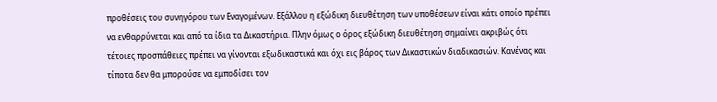προθέσεις του συνηγόρου των Εναγομένων. Εξάλλου η εξώδικη διευθέτηση των υποθέσεων είναι κάτι οποίο πρέπει να ενθαρρύνεται και από τα ίδια τα Δικαστήρια. Πλην όμως ο όρος εξώδικη διευθέτηση σημαίνει ακριβώς ότι τέτοιες προσπάθειες πρέπει να γίνονται εξωδικαστικά και όχι εις βάρος των Δικαστικών διαδικασιών. Κανένας και τίποτα δεν θα μπορούσε να εμποδίσει τον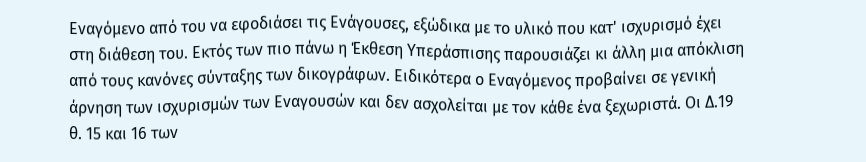Εναγόμενο από του να εφοδιάσει τις Ενάγουσες, εξώδικα με το υλικό που κατ' ισχυρισμό έχει στη διάθεση του. Εκτός των πιο πάνω η Έκθεση Υπεράσπισης παρουσιάζει κι άλλη μια απόκλιση από τους κανόνες σύνταξης των δικογράφων. Ειδικότερα ο Εναγόμενος προβαίνει σε γενική άρνηση των ισχυρισμών των Εναγουσών και δεν ασχολείται με τον κάθε ένα ξεχωριστά. Οι Δ.19 θ. 15 και 16 των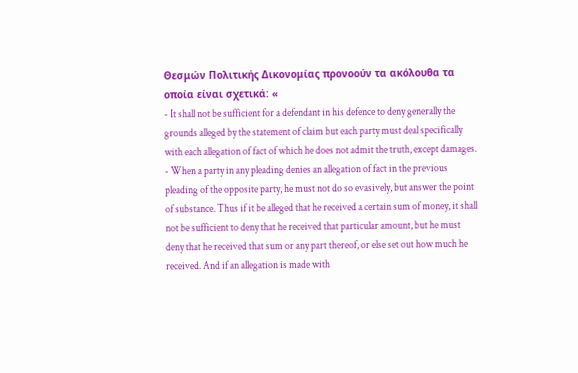Θεσμών Πολιτικής Δικονομίας προνοούν τα ακόλουθα τα οποία είναι σχετικά: «
- It shall not be sufficient for a defendant in his defence to deny generally the grounds alleged by the statement of claim but each party must deal specifically with each allegation of fact of which he does not admit the truth, except damages.
- When a party in any pleading denies an allegation of fact in the previous pleading of the opposite party, he must not do so evasively, but answer the point of substance. Thus if it be alleged that he received a certain sum of money, it shall not be sufficient to deny that he received that particular amount, but he must deny that he received that sum or any part thereof, or else set out how much he received. And if an allegation is made with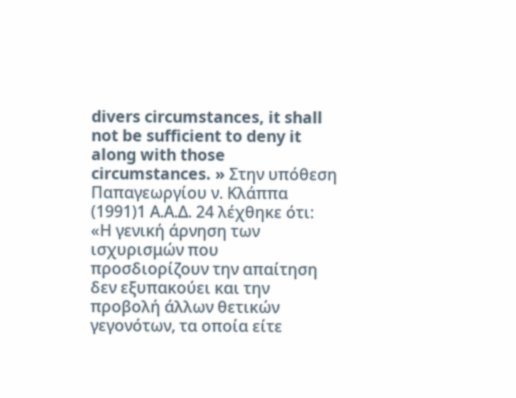divers circumstances, it shall not be sufficient to deny it along with those circumstances. » Στην υπόθεση Παπαγεωργίου ν. Κλάππα
(1991)1 Α.Α.Δ. 24 λέχθηκε ότι: «Η γενική άρνηση των ισχυρισμών που προσδιορίζουν την απαίτηση δεν εξυπακούει και την προβολή άλλων θετικών γεγονότων, τα οποία είτε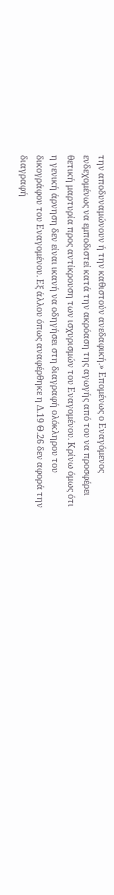την αποδυναμώνουν ή την καθιστούν ανεδαφική.» Επομένως ο Εναγόμενος ενδεχομένως να εμποδιστεί κατά την ακρόαση της αγωγής από του να προσφέρει θετική μαρτυρία προς αντίκρουση των ισχυρισμών του Εναγομένου. Κρίνω όμως ότι η γενική άρνηση δεν είναι ικανή να οδηγήσει στη διαγραφή ολόκληρου του δικογράφου του Εναγομένου. Εξ άλλου όπως αναφέρθηκε η Δ.19 Θ.26 δεν αφορά την διαγραφή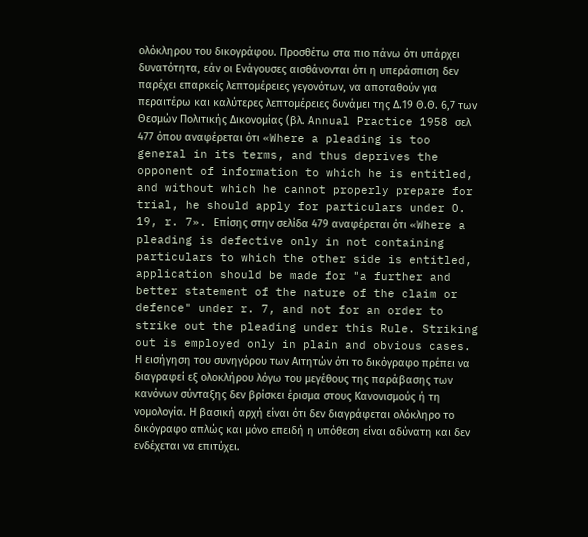ολόκληρου του δικογράφου. Προσθέτω στα πιο πάνω ότι υπάρχει δυνατότητα, εάν οι Ενάγουσες αισθάνονται ότι η υπεράσπιση δεν παρέχει επαρκείς λεπτομέρειες γεγονότων, να αποταθούν για περαιτέρω και καλύτερες λεπτομέρειες δυνάμει της Δ.19 Θ.Θ. 6,7 των Θεσμών Πολιτικής Δικονομίας (βλ. Annual Practice 1958 σελ 477 όπου αναφέρεται ότι «Where a pleading is too general in its terms, and thus deprives the opponent of information to which he is entitled, and without which he cannot properly prepare for trial, he should apply for particulars under O. 19, r. 7». Επίσης στην σελίδα 479 αναφέρεται ότι «Where a pleading is defective only in not containing particulars to which the other side is entitled, application should be made for "a further and better statement of the nature of the claim or defence" under r. 7, and not for an order to strike out the pleading under this Rule. Striking out is employed only in plain and obvious cases. Η εισήγηση του συνηγόρου των Αιτητών ότι το δικόγραφο πρέπει να διαγραφεί εξ ολοκλήρου λόγω του μεγέθους της παράβασης των κανόνων σύνταξης δεν βρίσκει έρισμα στους Κανονισμούς ή τη νομολογία. Η βασική αρχή είναι ότι δεν διαγράφεται ολόκληρο το δικόγραφο απλώς και μόνο επειδή η υπόθεση είναι αδύνατη και δεν ενδέχεται να επιτύχει.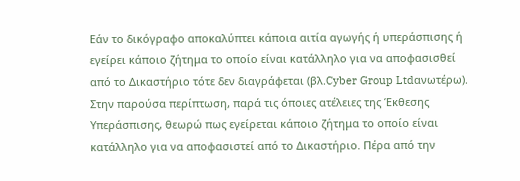Εάν το δικόγραφο αποκαλύπτει κάποια αιτία αγωγής ή υπεράσπισης ή εγείρει κάποιο ζήτημα το οποίο είναι κατάλληλο για να αποφασισθεί από το Δικαστήριο τότε δεν διαγράφεται (βλ.Cyber Group Ltdανωτέρω). Στην παρούσα περίπτωση, παρά τις όποιες ατέλειες της Έκθεσης Υπεράσπισης, θεωρώ πως εγείρεται κάποιο ζήτημα το οποίο είναι κατάλληλο για να αποφασιστεί από το Δικαστήριο. Πέρα από την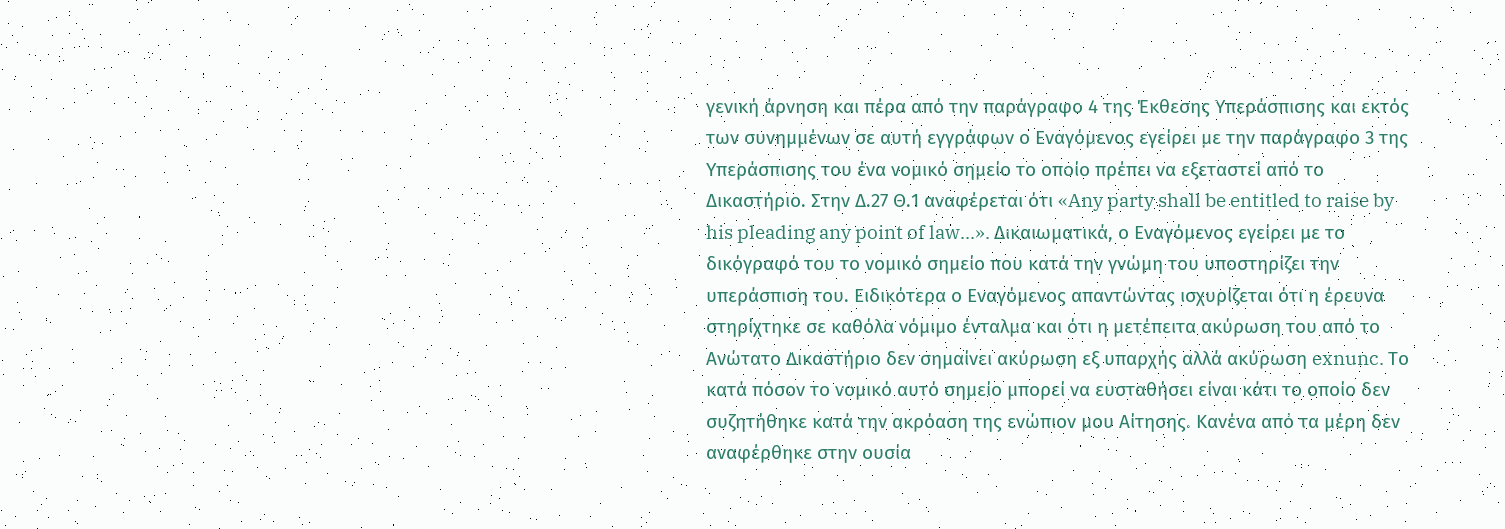γενική άρνηση και πέρα από την παράγραφο 4 της Έκθεσης Υπεράσπισης και εκτός των συνημμένων σε αυτή εγγράφων ο Εναγόμενος εγείρει με την παράγραφο 3 της Υπεράσπισης του ένα νομικό σημείο το οποίο πρέπει να εξεταστεί από το Δικαστήριο. Στην Δ.27 Θ.1 αναφέρεται ότι «Any party shall be entitled to raise by his pleading any point of law...». Δικαιωματικά, ο Εναγόμενος εγείρει με το δικόγραφό του το νομικό σημείο που κατά την γνώμη του υποστηρίζει την υπεράσπιση του. Ειδικότερα ο Εναγόμενος απαντώντας ισχυρίζεται ότι η έρευνα στηρίχτηκε σε καθόλα νόμιμο ένταλμα και ότι η μετέπειτα ακύρωση του από το Ανώτατο Δικαστήριο δεν σημαίνει ακύρωση εξ υπαρχής αλλά ακύρωση exnunc. Το κατά πόσον το νομικό αυτό σημείο μπορεί να ευσταθήσει είναι κάτι το οποίο δεν συζητήθηκε κατά την ακρόαση της ενώπιον μου Αίτησης. Κανένα από τα μέρη δεν αναφέρθηκε στην ουσία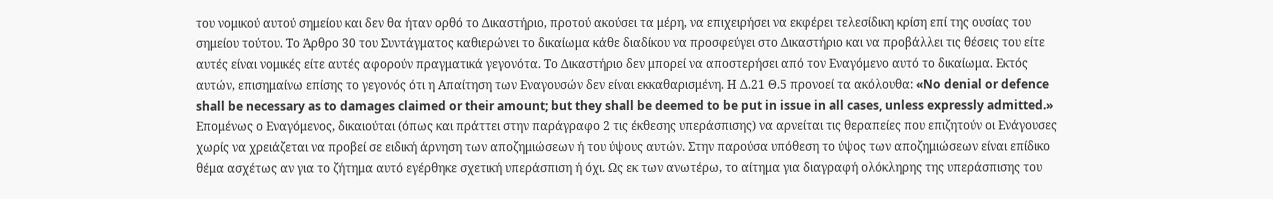του νομικού αυτού σημείου και δεν θα ήταν ορθό το Δικαστήριο, προτού ακούσει τα μέρη, να επιχειρήσει να εκφέρει τελεσίδικη κρίση επί της ουσίας του σημείου τούτου. Το Άρθρο 30 του Συντάγματος καθιερώνει το δικαίωμα κάθε διαδίκου να προσφεύγει στο Δικαστήριο και να προβάλλει τις θέσεις του είτε αυτές είναι νομικές είτε αυτές αφορούν πραγματικά γεγονότα. Το Δικαστήριο δεν μπορεί να αποστερήσει από τον Εναγόμενο αυτό το δικαίωμα. Εκτός αυτών, επισημαίνω επίσης το γεγονός ότι η Απαίτηση των Εναγουσών δεν είναι εκκαθαρισμένη. Η Δ.21 Θ.5 προνοεί τα ακόλουθα: «No denial or defence shall be necessary as to damages claimed or their amount; but they shall be deemed to be put in issue in all cases, unless expressly admitted.» Επομένως ο Εναγόμενος, δικαιούται (όπως και πράττει στην παράγραφο 2 τις έκθεσης υπεράσπισης) να αρνείται τις θεραπείες που επιζητούν οι Ενάγουσες χωρίς να χρειάζεται να προβεί σε ειδική άρνηση των αποζημιώσεων ή του ύψους αυτών. Στην παρούσα υπόθεση το ύψος των αποζημιώσεων είναι επίδικο θέμα ασχέτως αν για το ζήτημα αυτό εγέρθηκε σχετική υπεράσπιση ή όχι. Ως εκ των ανωτέρω, το αίτημα για διαγραφή ολόκληρης της υπεράσπισης του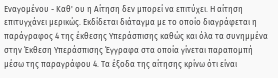Εναγομένου - Καθ' ου η Αίτηση δεν μπορεί να επιτύχει. Η αίτηση επιτυγχάνει μερικώς. Εκδίδεται διάταγμα με το οποίο διαγράφεται η παράγραφος 4 της έκθεσης Υπεράσπισης καθώς και όλα τα συνημμένα στην Έκθεση Υπεράσπισης Έγγραφα στα οποία γίνεται παραπομπή μέσω της παραγράφου 4. Τα έξοδα της αίτησης κρίνω ότι είναι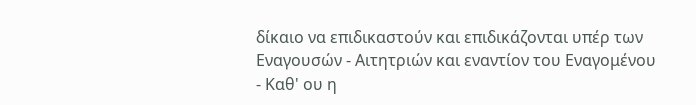δίκαιο να επιδικαστούν και επιδικάζονται υπέρ των Εναγουσών - Αιτητριών και εναντίον του Εναγομένου - Καθ' ου η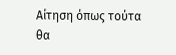Αίτηση όπως τούτα θα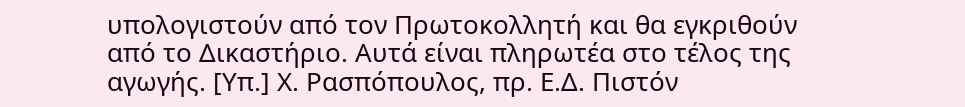υπολογιστούν από τον Πρωτοκολλητή και θα εγκριθούν από το Δικαστήριο. Αυτά είναι πληρωτέα στο τέλος της αγωγής. [Υπ.] Χ. Ρασπόπουλος, πρ. Ε.Δ. Πιστόν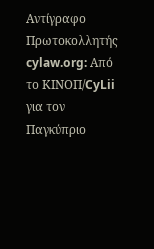Αντίγραφο Πρωτοκολλητής cylaw.org: Από το ΚΙΝOΠ/CyLii για τον Παγκύπριο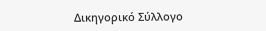Δικηγορικό Σύλλογο